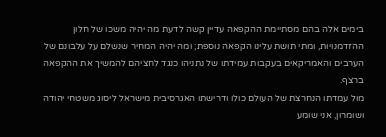בימים אלה בהם מסתיימת ההקפאה עדיין קשה לדעת מה יהיה משכו של חלון ההזדמנויות, ומתי תושת עלינו הקפאה נוספת; ומה יהיה המחיר שנשלם על עלבונם של הערבים והאמריקאים בעקבות עמידתו של נתניהו כנגד לחציהם להמשיך את ההקפאה ברצף.
מול עמדתו הנחרצת של העולם כולו ודרישתו האגרסיבית מישראל ליסוג משטחי יהודה ושומרון, אני שומע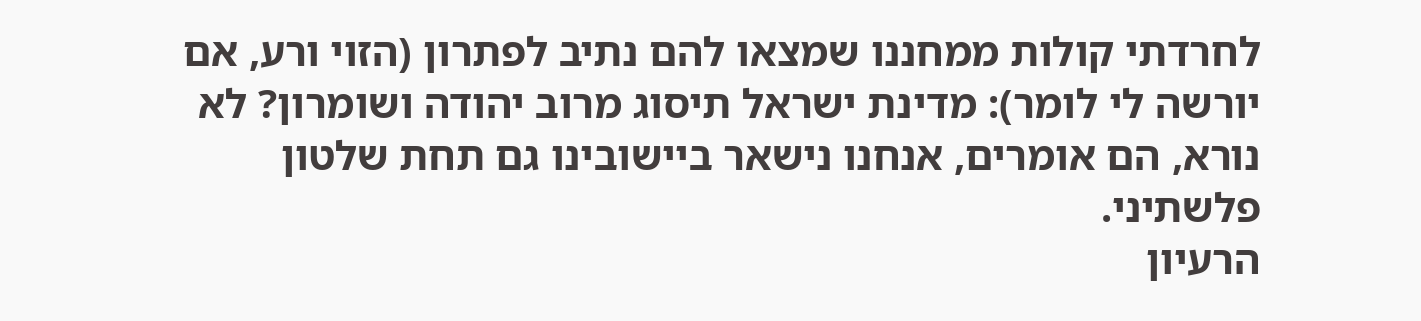לחרדתי קולות ממחננו שמצאו להם נתיב לפתרון (הזוי ורע, אם יורשה לי לומר): מדינת ישראל תיסוג מרוב יהודה ושומרון? לא נורא, הם אומרים, אנחנו נישאר ביישובינו גם תחת שלטון פלשתיני.
הרעיון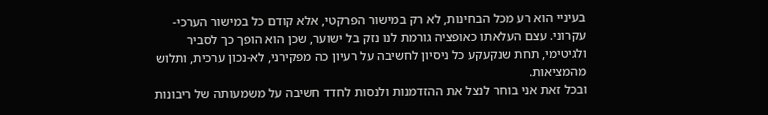בעיניי הוא רע מכל הבחינות, לא רק במישור הפרקטי, אלא קודם כל במישור הערכי-עקרוני. עצם העלאתו כאופציה גורמת לנו נזק בל ישוער, שכן הוא הופך כך לסביר ולגיטימי, תחת שנקעקע כל ניסיון לחשיבה על רעיון כה מפקירני, לא-נכון ערכית, ותלוש מהמציאות.
ובכל זאת אני בוחר לנצל את ההזדמנות ולנסות לחדד חשיבה על משמעותה של ריבונות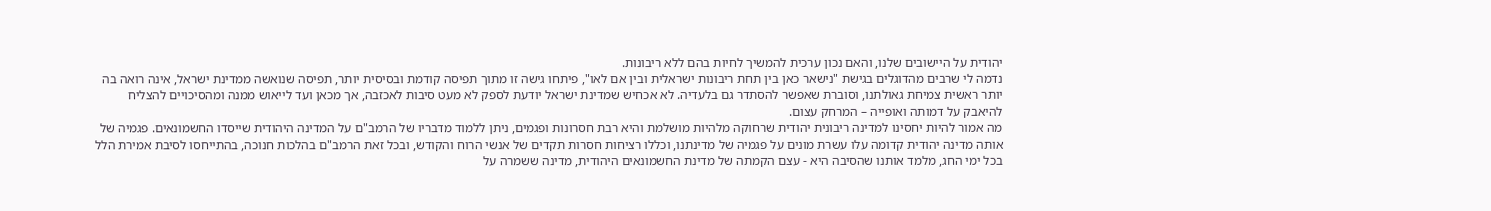יהודית על היישובים שלנו, והאם נכון ערכית להמשיך לחיות בהם ללא ריבונות.
נדמה לי שרבים מהדוגלים בגישת "נישאר כאן בין תחת ריבונות ישראלית ובין אם לאו", פיתחו גישה זו מתוך תפיסה קודמת ובסיסית יותר, תפיסה שנואשה ממדינת ישראל, אינה רואה בה יותר ראשית צמיחת גאולתנו, וסוברת שאפשר להסתדר גם בלעדיה. לא אכחיש שמדינת ישראל יודעת לספק לא מעט סיבות לאכזבה, אך מכאן ועד לייאוש ממנה ומהסיכויים להצליח להיאבק על דמותה ואופייה – המרחק עצום.
מה אמור להיות יחסינו למדינה ריבונית יהודית שרחוקה מלהיות מושלמת והיא רבת חסרונות ופגמים, ניתן ללמוד מדבריו של הרמב"ם על המדינה היהודית שייסדו החשמונאים. פגמיה של אותה מדינה יהודית קדומה עלו עשרת מונים על פגמיה של מדינתנו, וכללו רציחות חסרות תקדים של אנשי הרוח והקודש, ובכל זאת הרמב"ם בהלכות חנוכה, בהתייחסו לסיבת אמירת הלל בכל ימי החג, מלמד אותנו שהסיבה היא - עצם הקמתה של מדינת החשמונאים היהודית, מדינה ששמרה על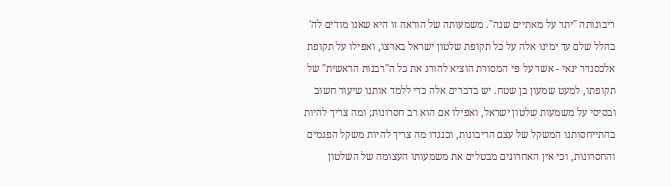ריבונותה "יתר על מאתיים שנה". משמעותה של הוראה זו היא שאנו מודים לה' בהלל שלם עד ימינו אלה על כל תקופת שלטון ישראל בארצו, ואפילו על תקופת אלכסנדר ינאי - אשר על פי המסורת הוציא להורג את כל ה"רבנות הראשית" של תקופתו, למעט שמעון בן שטח. יש בדברים אלה כדי ללמד אותנו שיעור חשוב ובסיסי על משמעות שלטון ישראל, ואפילו אם הוא רב חסרונות; ומה צריך להיות בהתייחסותנו המשקל של עצם הריבונות, וכנגדו מה צריך להיות משקל הפגמים והחסרונות, וכי אין האחרונים מבטלים את משמעותו העצומה של השלטון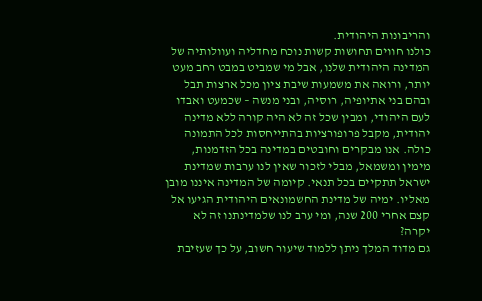והריבונות היהודית.
כולנו חווים תחושות קשות נוכח מחדליה ועוולותיה של המדינה היהודית שלנו, אבל מי שמביט במבט רחב מעט יותר, ורואה את משמעות שיבת ציון מכל ארצות תבל ובהם בני אתיופיה, רוסיה, ובני מנשה – שכמעט ואבדו לעם היהודי, ומבין שכל זה לא היה קורה ללא מדינה יהודית, מקבל פרופורציות בהתייחסות לכל התמונה כולה. אנו מבקרים וחובטים במדינה בכל הזדמנות, מימין ומשמאל, מבלי לזכור שאין לנו ערבות שמדינת ישראל תתקיים בכל תנאי. קיומה של המדינה איננו מובן מאליו. ימיה של מדינת החשמונאים היהודית הגיעו אל קצם אחרי 200 שנה, ומי ערב לנו שלמדינתנו זה לא יקרה?
גם מדוד המלך ניתן ללמוד שיעור חשוב, על כך שעזיבת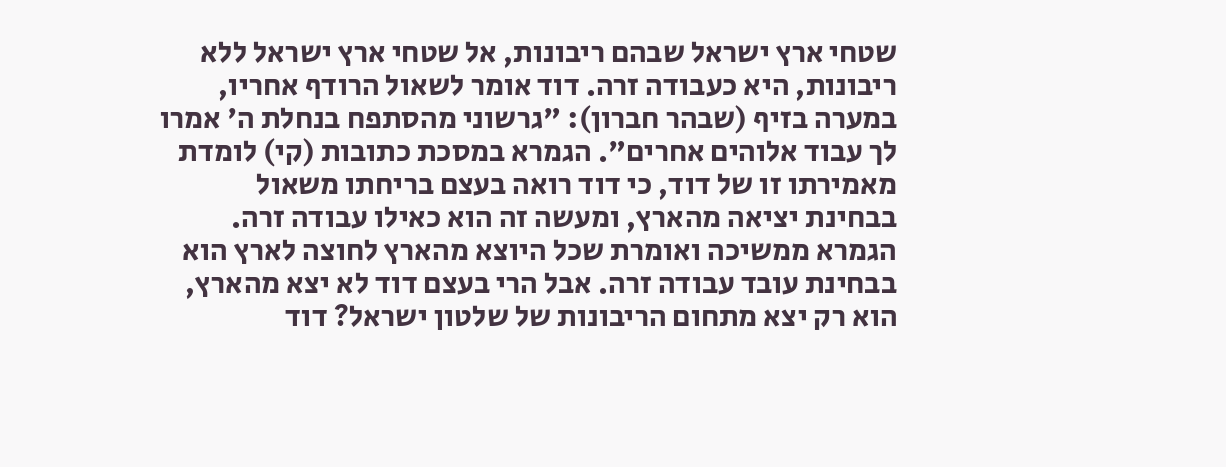שטחי ארץ ישראל שבהם ריבונות, אל שטחי ארץ ישראל ללא ריבונות, היא כעבודה זרה. דוד אומר לשאול הרודף אחריו, במערה בזיף (שבהר חברון): "גרשוני מהסתפח בנחלת ה' אמרו לך עבוד אלוהים אחרים". הגמרא במסכת כתובות (קי) לומדת מאמירתו זו של דוד, כי דוד רואה בעצם בריחתו משאול בבחינת יציאה מהארץ, ומעשה זה הוא כאילו עבודה זרה. הגמרא ממשיכה ואומרת שכל היוצא מהארץ לחוצה לארץ הוא בבחינת עובד עבודה זרה. אבל הרי בעצם דוד לא יצא מהארץ, הוא רק יצא מתחום הריבונות של שלטון ישראל? דוד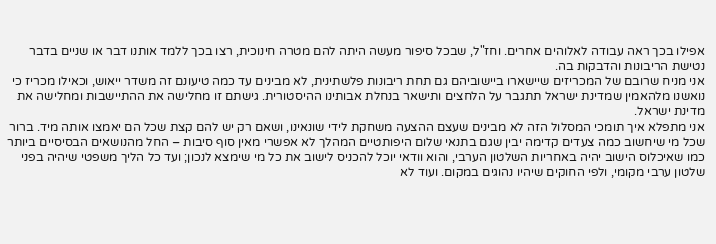אפילו בכך ראה עבודה לאלוהים אחרים. וחז"ל, שבכל סיפור מעשה היתה להם מטרה חינוכית, רצו בכך ללמד אותנו דבר או שניים בדבר נטישת הריבונות והדבקות בה.
אני מניח שרובם של המכריזים שיישארו ביישוביהם גם תחת ריבונות פלשתינית, לא מבינים עד כמה טיעונם זה משדר ייאוש, וכאילו מכריז כי נואשנו מלהאמין שמדינת ישראל תתגבר על הלחצים ותישאר בנחלת אבותינו ההיסטורית. גישתם זו מחלישה את ההתיישבות ומחלישה את מדינת ישראל.
אני מתפלא איך תומכי המסלול הזה לא מבינים שעצם ההצעה משחקת לידי שונאינו, ושאם רק יש להם קצת שכל הם יאמצו אותה מיד. ברור שכל מי שיחשוב כמה צעדים קדימה יבין שגם בתנאי שלום היפותטיים המהלך לא אפשרי מאין סוף סיבות – החל מהנושאים הבסיסיים ביותר כמו שאיכלוס הישוב יהיה באחריות השלטון הערבי, והוא וודאי יוכל להכניס לישוב את כל מי שימצא לנכון; ועד כל הליך משפטי שיהיה בפני שלטון ערבי מקומי, ולפי החוקים שיהיו נהוגים במקום. ועוד לא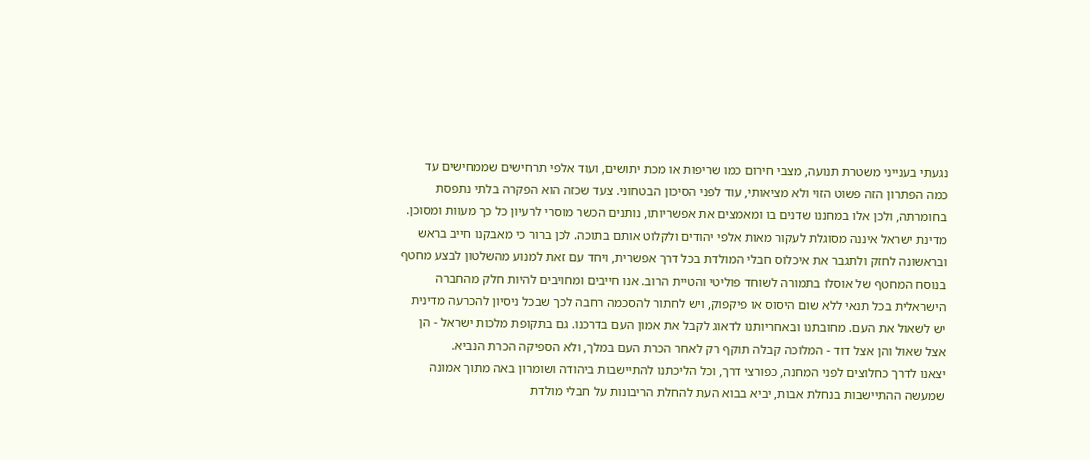נגעתי בענייני משטרת תנועה, מצבי חירום כמו שריפות או מכת יתושים, ועוד אלפי תרחישים שממחישים עד כמה הפתרון הזה פשוט הזוי ולא מציאותי, עוד לפני הסיכון הבטחוני. צעד שכזה הוא הפקרה בלתי נתפסת בחומרתה, ולכן אלו במחננו שדנים בו ומאמצים את אפשריותו, נותנים הכשר מוסרי לרעיון כל כך מעוות ומסוכן.
מדינת ישראל איננה מסוגלת לעקור מאות אלפי יהודים ולקלוט אותם בתוכה. לכן ברור כי מאבקנו חייב בראש ובראשונה לחזק ולתגבר את איכלוס חבלי המולדת בכל דרך אפשרית, ויחד עם זאת למנוע מהשלטון לבצע מחטף בנוסח המחטף של אוסלו בתמורה לשוחד פוליטי והטיית הרוב. אנו חייבים ומחויבים להיות חלק מהחברה הישראלית בכל תנאי ללא שום היסוס או פיקפוק, ויש לחתור להסכמה רחבה לכך שבכל ניסיון להכרעה מדינית יש לשאול את העם. מחובתנו ובאחריותנו לדאוג לקבל את אמון העם בדרכנו. גם בתקופת מלכות ישראל - הן אצל שאול והן אצל דוד - המלוכה קבלה תוקף רק לאחר הכרת העם במלך, ולא הספיקה הכרת הנביא.
יצאנו לדרך כחלוצים לפני המחנה, כפורצי דרך, וכל הליכתנו להתיישבות ביהודה ושומרון באה מתוך אמונה שמעשה ההתיישבות בנחלת אבות, יביא בבוא העת להחלת הריבונות על חבלי מולדת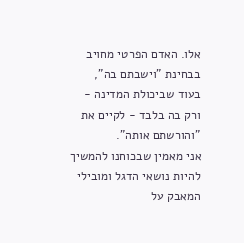אלו. האדם הפרטי מחויב בבחינת "וישבתם בה", בעוד שביכולת המדינה - ורק בה בלבד - לקיים את "והורשתם אותה".
אני מאמין שבכוחנו להמשיך להיות נושאי הדגל ומובילי המאבק על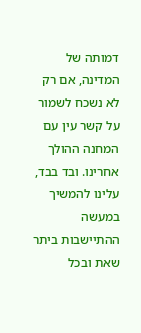דמותה של המדינה, אם רק לא נשכח לשמור על קשר עין עם המחנה ההולך אחרינו. ובד בבד, עלינו להמשיך במעשה ההתיישבות ביתר שאת ובכל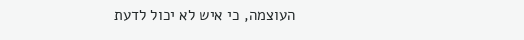העוצמה, כי איש לא יכול לדעת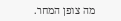מה צופן המחר.